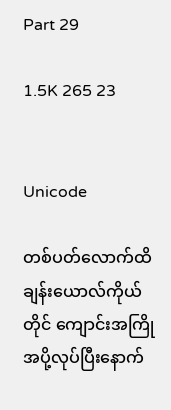Part 29

1.5K 265 23


Unicode

တစ်ပတ်လောက်ထိ ချန်းယောလ်ကိုယ်တိုင် ကျောင်းအကြိုအပို့လုပ်ပြီးနောက်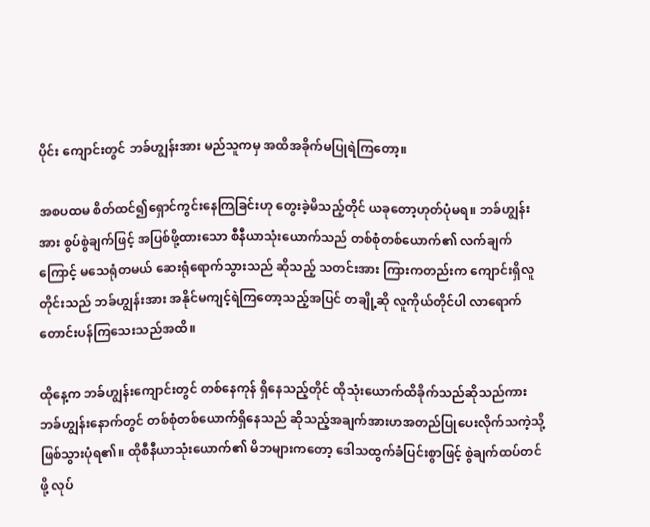ပိုင်း ကျောင်းတွင် ဘခ်ဟျွန်းအား မည်သူကမှ အထိအခိုက်မပြုရဲကြတော့။

အစပထမ စိတ်ထင်၍ရှောင်ကွင်းနေကြခြင်းဟု တွေးခဲ့မိသည့်တိုင် ယခုတော့ဟုတ်ပုံမရ။ ဘခ်ဟျွန်းအား စွပ်စွဲချက်ဖြင့် အပြစ်ဖို့ထားသော စီနီယာသုံးယောက်သည် တစ်စုံတစ်ယောက်၏ လက်ချက်ကြောင့် မသေရုံတမယ် ဆေးရုံရောက်သွားသည် ဆိုသည့် သတင်းအား ကြားကတည်းက ကျောင်းရှိလူတိုင်းသည် ဘခ်ဟျွန်းအား အနိုင်မကျင့်ရဲကြတော့သည့်အပြင် တချို့ဆို လူကိုယ်တိုင်ပါ လာရောက်တောင်းပန်ကြသေးသည်အထိ။

ထိုနေ့က ဘခ်ဟျွန်းကျောင်းတွင် တစ်နေကုန် ရှိနေသည့်တိုင် ထိုသုံးယောက်ထိခိုက်သည်ဆိုသည်ကား ဘခ်ဟျွန်းနောက်တွင် တစ်စုံတစ်ယောက်ရှိနေသည် ဆိုသည့်အချက်အားဟအတည်ပြုပေးလိုက်သကဲ့သို့ ဖြစ်သွားပုံရ၏။ ထိုစီနီယာသုံးယောက်၏ မိဘများကတော့ ဒေါသထွက်ခံပြင်းစွာဖြင့် စွဲချက်ထပ်တင်ဖို့ လုပ်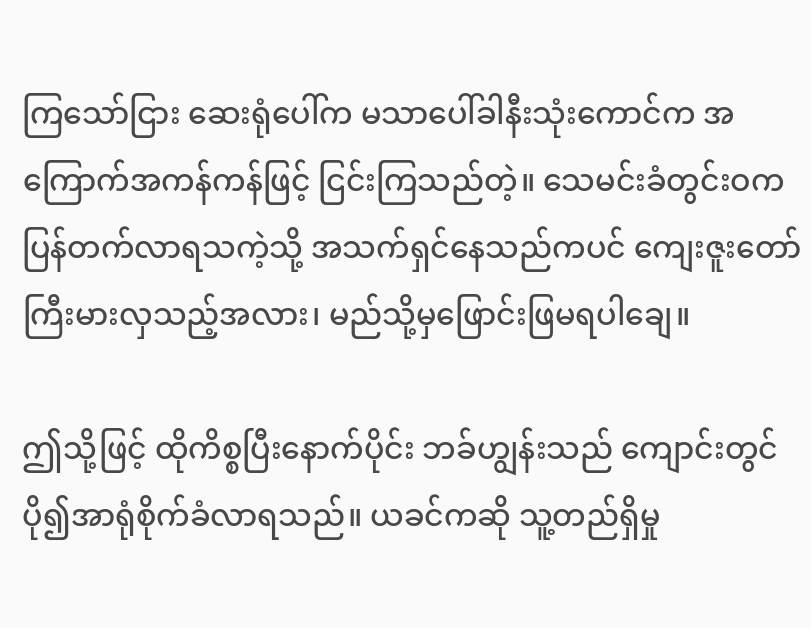ကြသော်ငြား ဆေးရုံပေါ်က မသာပေါ်ခါနီးသုံးကောင်က အကြောက်အကန်ကန်ဖြင့် ငြင်းကြသည်တဲ့။ သေမင်းခံတွင်းဝက ပြန်တက်လာရသကဲ့သို့ အသက်ရှင်နေသည်ကပင် ကျေးဇူးတော် ကြီးမားလှသည့်အလား၊ မည်သို့မှဖြောင်းဖြမရပါချေ။

ဤသို့ဖြင့် ထိုကိစ္စပြီးနောက်ပိုင်း ဘခ်ဟျွန်းသည် ကျောင်းတွင် ပို၍အာရုံစိုက်ခံလာရသည်။ ယခင်ကဆို သူ့တည်ရှိမှု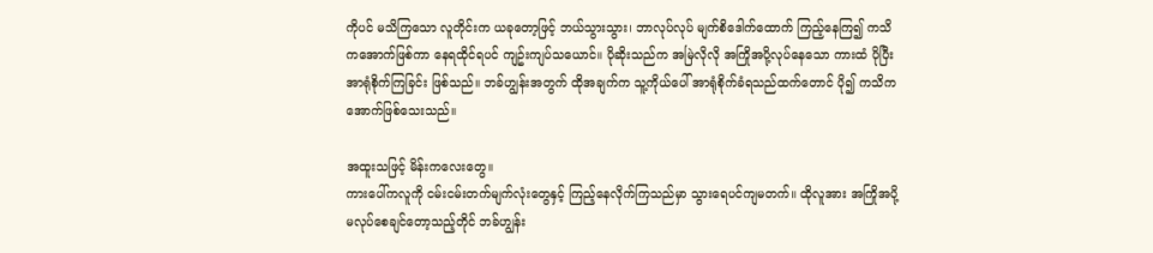ကိုပင် မသိကြသော လူတိုင်းက ယခုတော့ဖြင့် ဘယ်သွားသွား၊ ဘာလုပ်လုပ် မျက်စိဒေါက်ထောက် ကြည့်နေကြ၍ ကသိကအောက်ဖြစ်ကာ နေရထိုင်ရပင် ကျဥ်းကျပ်သယောင်။ ပိုဆိုးသည်က အမြဲလိုလို အကြိုအပို့လုပ်နေသော ကားထံ ပိုပြီး အာရုံစိုက်ကြခြင်း ဖြစ်သည်။ ဘခ်ဟျွန်းအတွက် ထိုအချက်က သူ့ကိုယ်ပေါ် အာရုံစိုက်ခံရသည်ထက်တောင် ပို၍ ကသိကအောက်ဖြစ်သေးသည်။

အထူးသဖြင့် မိန်းကလေးတွေ။
ကားပေါ်ကလူကို ငမ်းငမ်းတက်မျက်လုံးတွေနှင့် ကြည့်နေလိုက်ကြသည်မှာ သွားရေပင်ကျမတက်။ ထိုလူအား အကြိုအပို့မလုပ်စေချင်တော့သည့်တိုင် ဘခ်ဟျွန်း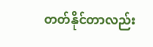တတ်နိုင်တာလည်း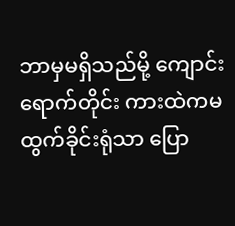ဘာမှမရှိသည်မို့ ကျောင်းရောက်တိုင်း ကားထဲကမထွက်ခိုင်းရုံသာ ပြော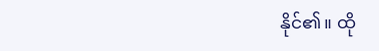နိုင်၏။ ထို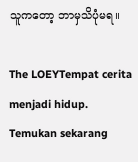သူကတော့ ဘာမှသိပုံမရ။

The LOEYTempat cerita menjadi hidup. Temukan sekarang